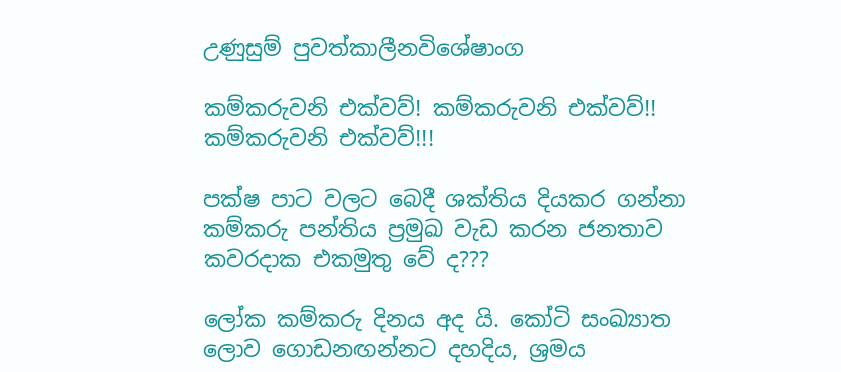උණුසුම් පුවත්කාලීනවිශේෂාංග

කම්කරුවනි එක්වව්! කම්කරුවනි එක්වව්!! කම්කරුවනි එක්වව්!!!

පක්ෂ පාට වලට බෙදී ශක්තිය දියකර ගන්නා කම්කරු පන්තිය ප්‍රමුඛ වැඩ කරන ජනතාව කවරදාක එකමුතු වේ ද???

ලෝක කම්කරු දිනය අද යි. කෝටි සංඛ්‍යාත ලොව ගොඩනඟන්නට දහදිය, ශ්‍රමය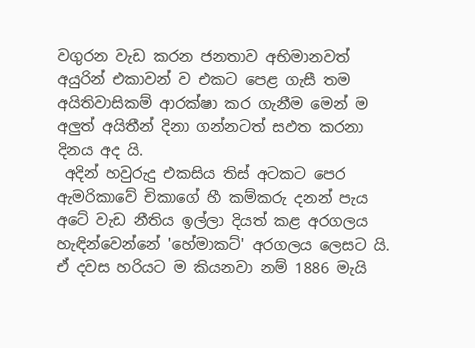වගුරන වැඩ කරන ජනතාව අභිමානවත් අයුරින් එකාවන් ව එකට පෙළ ගැසී තම අයිතිවාසිකම් ආරක්ෂා කර ගැනීම මෙන් ම අලුත් අයිතීන් දිනා ගන්නටත් සඵත කරනා දිනය අද යි.
 අදින් හවුරුදු එකසිය තිස් අටකට පෙර ඇමරිකාවේ චිකාගේ හී කම්කරු දනන් පැය අටේ වැඩ නීතිය ඉල්ලා දියත් කළ අරගලය හැඳින්වෙන්නේ 'හේමාකට්' අරගලය ලෙසට යි. ඒ දවස හරියට ම කියනවා නම් 1886 මැයි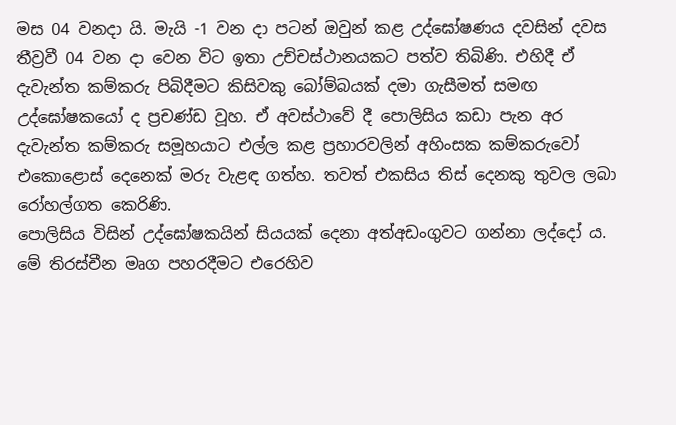මස 04 වනදා යි. මැයි -1 වන දා පටන් ඔවුන් කළ උද්ඝෝෂණය දවසින් දවස තීව්‍රවී 04 වන දා වෙන විට ඉතා උච්චස්ථානයකට පත්ව තිබිණි. එහිදී ඒ දැවැන්ත කම්කරු පිබිදීමට කිසිවකු බෝම්බයක් දමා ගැසීමත් සමඟ උද්ඝෝෂකයෝ ද ප්‍රචණ්ඩ වූහ. ඒ අවස්ථාවේ දී පොලිසිය කඩා පැන අර දැවැන්ත කම්කරු සමූහයාට එල්ල කළ ප්‍රහාරවලින් අහිංසක කම්කරුවෝ එකොළොස් දෙනෙක් මරු වැළඳ ගත්හ. තවත් එකසිය තිස් දෙනකු තුවල ලබා රෝහල්ගත කෙරිණි.
පොලිසිය විසින් උද්ඝෝෂකයින් සියයක් දෙනා අත්අඩංගුවට ගන්නා ලද්දෝ ය. මේ තිරස්චීන මෘග පහරදීමට එරෙහිව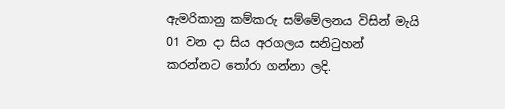ඇමරිකානු කම්කරු සම්මේලනය විසින් මැයි 01 වන දා සිය අරගලය සනිටුහන් කරන්නට තෝරා ගන්නා ලදි.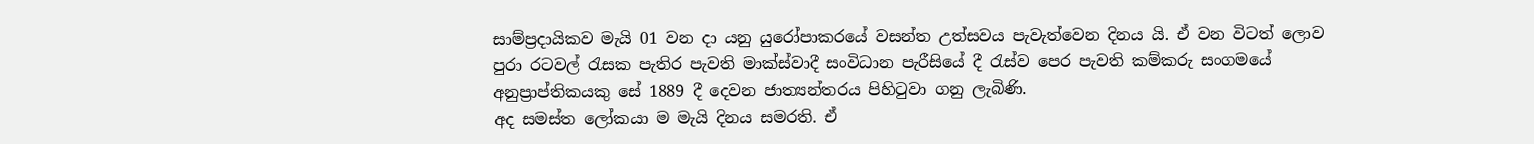සාම්ප්‍රදායිකව මැයි 01 වන දා යනු යුරෝපාකරයේ වසන්ත උත්සවය පැවැත්වෙන දිනය යි. ඒ වන විටත් ලොව පුරා රටවල් රැසක පැතිර පැවති මාක්ස්වාදී සංවිධාන පැරීසියේ දී රැස්ව පෙර පැවති කම්කරු සංගමයේ අනුප්‍රාප්තිකයකු සේ 1889 දී දෙවන ජාත්‍යන්තරය පිහිටුවා ගනු ලැබිණි.
අද සමස්ත ලෝකයා ම මැයි දිනය සමරති. ඒ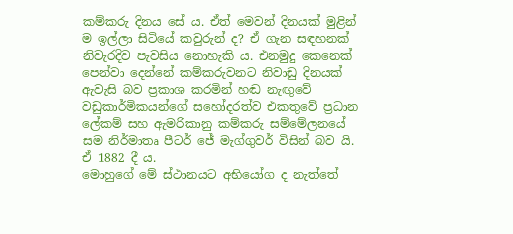කම්කරු දිනය සේ ය. ඒත් මෙවන් දිනයක් මුළින් ම ඉල්ලා සිටියේ කවුරුන් ද? ඒ ගැන සඳහනක් නිවැරදිව පැවසිය නොහැකි ය. එනමුදු කෙනෙක් පෙන්වා දෙන්නේ කම්කරුවනට නිවාඩු දිනයක් ඇවැසි බව ප්‍රකාශ කරමින් හඬ නැඟුවේ වඩුකාර්මිකයන්ගේ සහෝදරත්ව එකතුවේ ප්‍රධාන ලේකම් සහ ඇමරිකානු කම්කරු සම්මේලනයේ සම නිර්මාතෘ පීටර් ජේ මැග්ගුවර් විසින් බව යි. ඒ 1882 දී ය.
මොහුගේ මේ ස්ථානයට අභියෝග ද නැත්තේ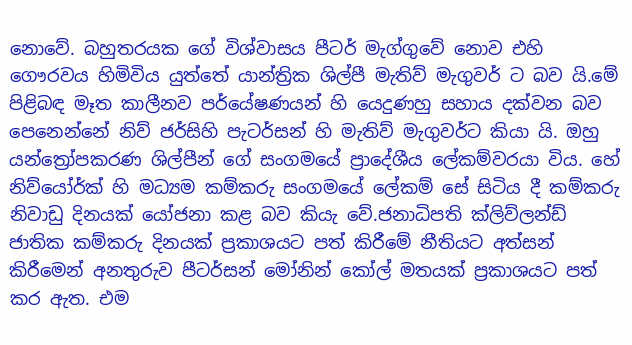නොවේ. බහුතරයක ගේ විශ්වාසය පීටර් මැග්ගුවේ නොව එහි ගෞරවය හිමිවිය යුත්තේ යාන්ත්‍රික ශිල්පී මැතිව් මැගුවර් ට බව යි.මේ පිළිබඳ මෑත කාලීනව පර්යේෂණයන් හි යෙදුණහු සහාය දක්වන බව පෙනෙන්නේ නිව් ජර්සිහි පැටර්සන් හි මැතිව් මැගුවර්ට කියා යි. ඔහු යන්ත්‍රෝපකරණ ශිල්පීන් ගේ සංගමයේ ප්‍රාදේශීය ලේකම්වරයා විය. හේ නිව්යෝර්ක් හි මධ්‍යම කම්කරු සංගමයේ ලේකම් සේ සිටිය දී කම්කරු නිවාඩු දිනයක් යෝජනා කළ බව කියැ වේ.ජනාධිපති ක්ලිව්ලන්ඩ් ජාතික කම්කරු දිනයක් ප්‍රකාශයට පත් කිරීමේ නීතියට අත්සන් කිරීමෙන් අනතුරුව පීටර්සන් මෝනින් කෝල් මතයක් ප්‍රකාශයට පත් කර ඇත. එම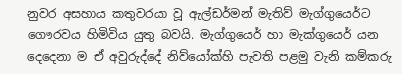නුවර අසහාය කතුවරයා වූ ඇල්ඩර්මන් මැතිව් මැග්ගුයෙර්ට ගෞරවය හිමිවිය යුතු බවයි. මැග්ගුයෙර් හා මැක්ගුයෙර් යන දෙදෙනා ම ඒ අවුරුද්දේ නිව්යෝක්හි පැවති පළමු වැනි කම්කරු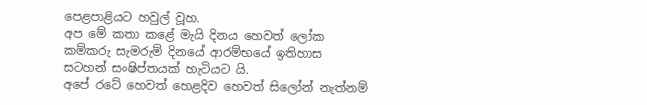පෙළපාළියට හවුල් වූහ.
අප මේ කතා කළේ මැයි දිනය හෙවත් ලෝක කම්කරු සැමරුම් දිනයේ ආර‌ම්භයේ ඉතිහාස සටහන් සංෂිප්තයක් හැටියට යි.
අපේ රටේ හෙවත් හෙළදිව හෙවත් සිලෝන් නැත්නම්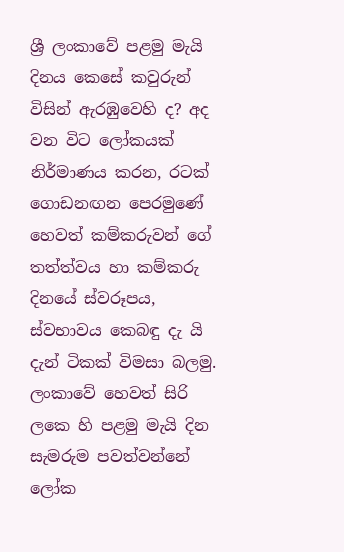ශ්‍රී ලංකාවේ පළමු මැයි දිනය කෙසේ කවුරුන් විසින් ඇරඹුවෙහි ද? අද වන විට ලෝකයක් නිර්මාණය කරන, රටක් ගොඩනඟන පෙරමුණේ හෙවත් කම්කරුවන් ගේ තත්ත්වය හා කම්කරු දිනයේ ස්වරූපය, ස්වභාවය කෙබඳු දැ යි දැන් ටිකක් විමසා බලමු.
ලංකාවේ හෙවත් සිරි ලකෙ හි පළමු මැයි දින සැමරුම පවත්වන්නේ ලෝක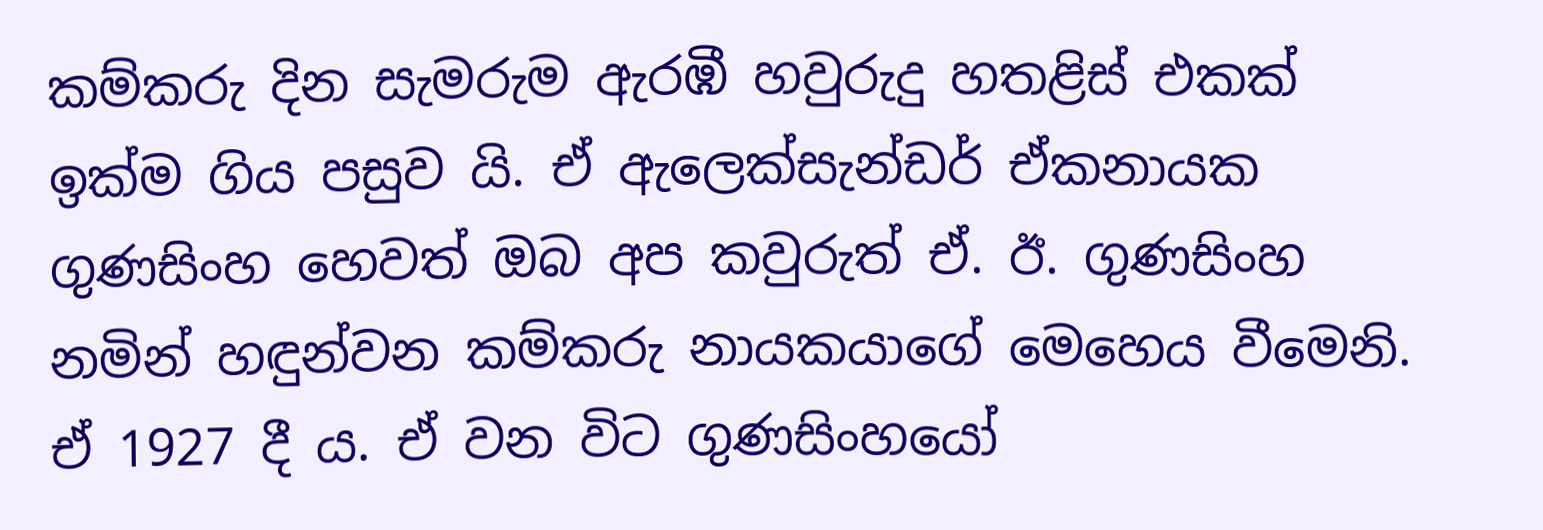කම්කරු දින සැමරුම ඇරඹී හවුරුදු හතළිස් එකක් ඉක්ම ගිය පසුව යි. ඒ ඇලෙක්සැන්ඩර් ඒකනායක ගුණසිංහ හෙවත් ඔබ අප කවුරුත් ඒ. ඊ. ගුණසිංහ නමින් හඳුන්වන කම්කරු නායකයාගේ මෙහෙය වීමෙනි. ඒ 1927 දී ය. ඒ වන විට ගුණසිංහයෝ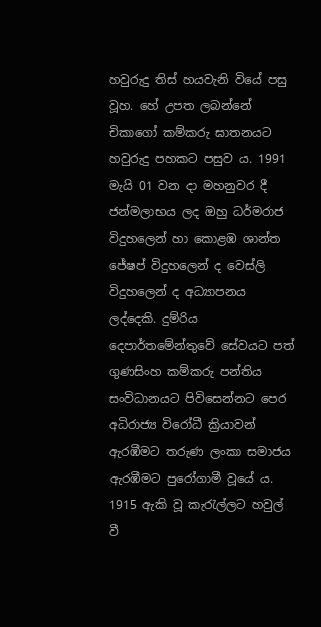හවුරුදු තිස් හයවැනි වියේ පසු වූහ. හේ උපත ලබන්නේ චිකාගෝ කම්කරු ඝාතනයට හවුරුදු පහකට පසුව ය. 1991 මැයි 01 වන දා මහනුවර දී ජන්මලාභය ලද ඔහු ධර්මරාජ විදුහලෙන් හා කොළඹ ශාන්ත ජේෂප් විදුහලෙන් ද වෙස්ලි විදුහලෙන් ද අධ්‍යාපනය ලද්දෙකි. දුම්රිය දෙපාර්තමේන්තුවේ සේවයට පත් ගුණසිංහ කම්කරු පන්තිය සංවිධානයට පිවිසෙන්නට පෙර  අධිරාජ්‍ය විරෝධී ක්‍රියාවන් ඇරඹීමට තරුණ ලංකා සමාජය ඇරඹීමට පුරෝගාමී වූයේ ය. 1915 ඇකි වූ කැරැල්ලට හවුල් වී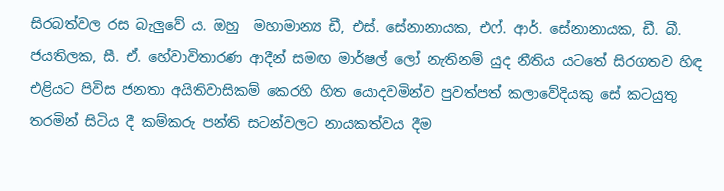සිරබත්වල රස බැලුවේ ය. ඔහු  මහාමාන්‍ය ඩී, එස්. සේනානායක, එෆ්. ආර්. සේනානායක, ඩී. බී. ජයතිලක, සී. ඒ. හේවාවිතාරණ ආදීන් සමඟ මාර්ෂල් ලෝ නැතිනම් යුද නීතිය යටතේ සිරගතව හිඳ එළියට පිවිස ජනතා අයිතිවාසිකම් කෙරහි හිත යොදවමින්ව පුවත්පත් කලාවේදියකු සේ කටයුතු තරමින් සිටිය දී කම්කරු පන්ති සටන්වලට නායකත්වය දීම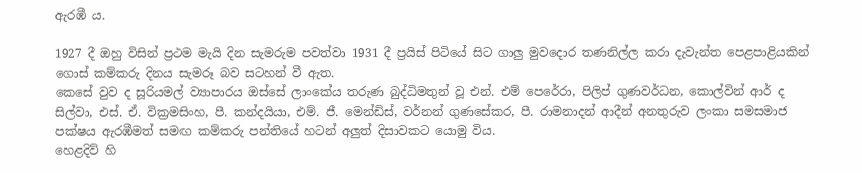ඇරඹී ය.

1927 දී ඔහු විසින් ප්‍රථම මැයි දින සැමරුම පවත්වා 1931 දී ප්‍රයිස් පිටියේ සිට ගාලු මුවදොර තණනිල්ල කරා දැවැන්ත පෙළපාළියකින් ගොස් කම්කරු දිනය සැමරූ බව සටහන් වී ඇත.
කෙසේ වුව ද සූරියමල් ව්‍යාපාරය ඔස්සේ ලාංකේය තරුණ බුද්ධිමතුන් වූ එන්. එම් පෙරේරා, පිලිප් ගුණවර්ධන, කොල්වින් ආර් ද සිල්වා, එස්. ඒ. වික්‍රමසිංහ, පී. කන්දයියා, එම්. ජී. මෙන්ඩිස්, වර්නන් ගුණසේකර, පී. රාමනාදන් ආදීන් අනතුරුව ලංකා සමසමාජ පක්ෂය ඇරඹීමත් සමඟ කම්කරු පන්තියේ හටන් අලුත් දිසාවකට යොමු විය.
හෙළදිව් හි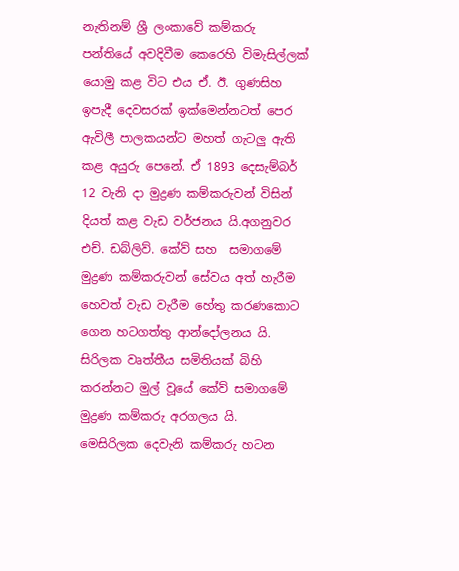නැතිනම් ශ්‍රී ලංකාවේ කම්කරු පන්තියේ අවදිවීම කෙරෙහි විමැසිල්ලක් යොමු කළ විට එය ඒ. ඊ. ගුණසිහ ඉපැදී දෙවසරක් ඉක්මෙන්නටත් පෙර ඇවිලී පාලකයන්ට මහත් ගැටලු ඇති කළ අයුරු පෙනේ. ඒ 1893 දෙසැම්බර් 12 වැනි දා මුද්‍රණ කම්කරුවන් විසින් දියත් කළ වැඩ වර්ජනය යි.අගනුවර එච්. ඩබ්ලිව්. කේව් සහ  සමාගමේ මුද්‍රණ කම්කරුවන් සේවය අත් හැරීම හෙවත් වැඩ වැරීම හේතු කරණකොට ගෙන හටගත්තු ආන්දෝලනය යි. සිරිලක වෘත්තීය සමිතියක් බිහි කරන්නට මුල් වූයේ කේව් සමාගමේ මුද්‍රණ කම්කරු අරගලය යි.
මෙසිරිලක දෙවැනි කම්කරු හටන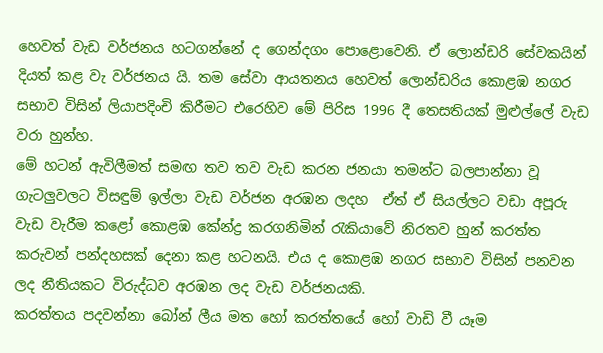හෙවත් වැඩ වර්ජනය හටගන්නේ ද ගෙන්දගං පොළොවෙනි. ඒ ලොන්ඩරි සේවකයින් දියත් කළ වැ වර්ජනය යි. තම සේවා ආයතනය හෙවත් ලොන්ඩරිය කොළඹ නගර සභාව විසින් ලියාපදිංචි කිරීමට එරෙහිව මේ පිරිස 1996 දී තෙසතියක් මුළුල්ලේ වැඩ වරා හුන්හ.
මේ හටන් ඇවිලීමත් සමඟ තව තව වැඩ කරන ජනයා තමන්ට බලපාන්නා වූ ගැටලුවලට විසඳුම් ඉල්ලා වැඩ වර්ජන අරඹන ලදහ  ඒත් ඒ සියල්ලට වඩා අපූරු වැඩ වැරීම කළෝ කොළඹ කේන්ද්‍ර කරගනිමින් රැකියාවේ නිරතව හුන් කරත්ත කරුවන් පන්දහසක් දෙනා කළ හටනයි. එය ද කොළඹ නගර සභාව විසින් පනවන ලද නීතියකට විරුද්ධව අරඹන ලද වැඩ වර්ජනයකි.
කරත්තය පදවන්නා බෝන් ලීය මත හෝ කරත්තයේ හෝ වාඩි වී යෑම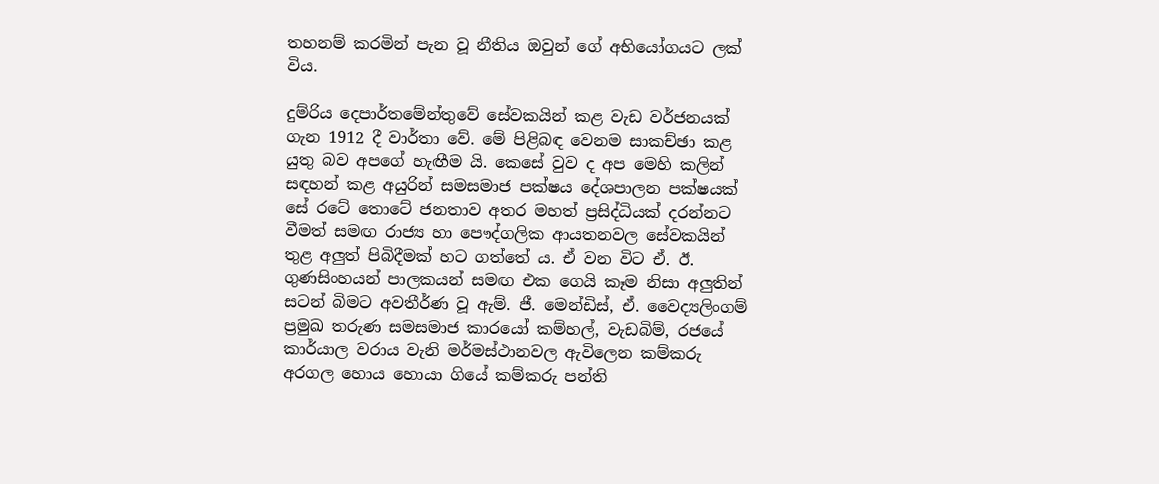තහනම් කරමින් පැන වූ නීතිය ඔවුන් ගේ අභියෝගයට ලක් විය.

දුම්රිය දෙපාර්තමේන්තුවේ සේවකයින් කළ වැඩ වර්ජනයක් ගැන 1912 දී වාර්තා වේ. මේ පිළිබඳ වෙනම සාකච්ඡා කළ යුතු බව අපගේ හැඟීම යි. කෙසේ වුව ද අප මෙහි කලින් සඳහන් කළ අයුරින් සමසමාජ පක්ෂය දේශපාලන පක්ෂයක් සේ රටේ තොටේ ජනතාව අතර මහත් ප්‍රසිද්ධියක් දරන්නට වීමත් සමඟ රාජ්‍ය හා පෞද්ගලික ආයතනවල සේවකයින් තුළ අලුත් පිබිදීමක් හට ගත්තේ ය. ඒ වන විට ඒ. ඊ. ගුණසිංහයන් පාලකයන් සමඟ එක ගෙයි කෑම නිසා අලුතින් සටන් බිමට අවතීර්ණ වූ ඇම්. ජී. මෙන්ඩිස්, ඒ. වෛද්‍යලිංගම් ප්‍රමුඛ තරුණ සමසමාජ කාරයෝ කම්හල්, වැඩබිම්, රජයේ කාර්යාල වරාය වැනි මර්මස්ථානවල ඇවිලෙන කම්කරු අරගල හොය හොයා ගියේ කම්කරු පන්ති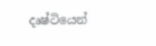දෘෂ්ටියෙන්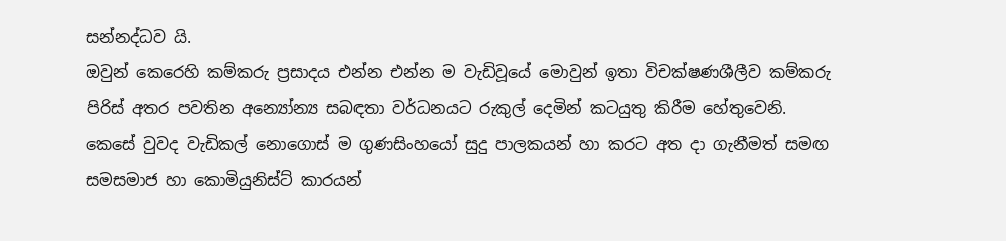සන්නද්ධව යි.
ඔවුන් කෙරෙහි කම්කරු ප්‍රසාදය එන්න එන්න ම වැඩිවූයේ මොවුන් ඉතා විචක්ෂණශීලීව කම්කරු පිරිස් අතර පවතින අන්‍යෝන්‍ය සබඳතා වර්ධනයට රුකුල් දෙමින් කටයුතු කිරීම හේතුවෙනි.
කෙසේ වුවද වැඩිකල් නොගොස් ම ගුණසිංහයෝ සුදු පාලකයන් හා කරට අත දා ගැනීමත් සමඟ සමසමාජ හා කොමියුනිස්ට් කාරයන්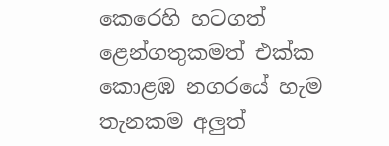කෙරෙහි හටගත් ළෙන්ගතුකමත් එක්ක කොළඹ නගරයේ හැම තැනකම අලුත්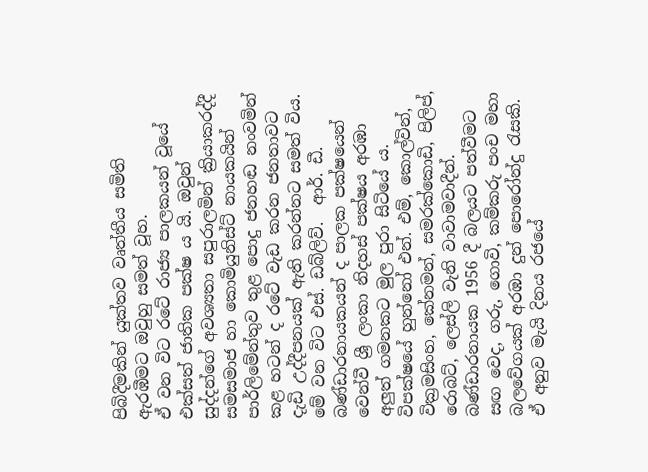පිබිදීමකින් යුක්තව වෘත්තීය සමිති ඇරඹීමට ඔවුහු සමත් වූහ.
ඒ වන විට රටේ රාජ්‍ය පාලකයන් වූයේ එක්සත් ජාතික පක්ෂ ය යි. ඔවුන් සුද්දන්ගේ අවශ්‍යතා සපුරාලමින් ක්‍රියාකරද්දී සමසමාජ හා කොමියුනිස්ට් නායකයින් පාර්ලිමේන්තුව තුළ පොදු ජනහඬ නංවමින් කළ හටන් ද රටේ වැඩ කරන ජනතාවට දැඩි උද්දීපනයක් ඇති කරන්නට සමත් විය.
මේ වන විට එස්. ඩබ්ලිව්.  ආර්. ඩී. බණ්ඩාරනායකයන් ද පාලක පක්ෂයෙන් වෙන්වී ශ්‍රී ලංකා නිදහස් පක්ෂය අරඹා අලුත් ගමනකට මුල පුරා සිටියේ ය. විපක්ෂයේ හුන්නෝ එන්. එම්, කොල්වින්, වික්‍රමසිංහ, කේනමන්, සමරක්කොඩි, පිලිප්, රොබට්, ලෙස්ලි වැනි වාවාමවාදීන්. බණ්ඩාරනායක 1956 දී බලයට පත්වීමට සඟ වෙද, ගරු, ගොවි, කම්කරු පංච මහා බලවේගයක් අරඹා දුන් පොරෝන්දු රැසකි. ඒ අනුව මැයි දිනය රජයේ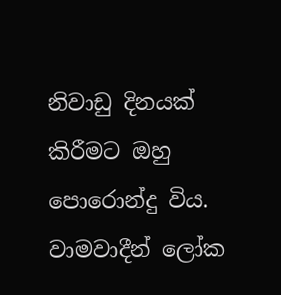නිවාඩු දිනයක් කිරීමට ඔහු පොරොන්දු විය. වාමවාදීන් ලෝක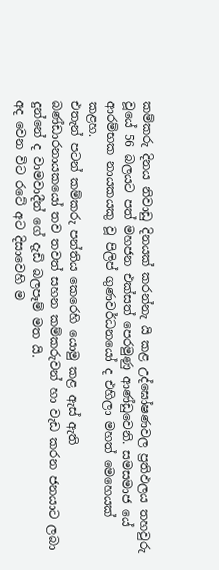කම්කරු දිනය නිවාඩු දිනයක් කරන්නැ යි කළ උද්ඝෝෂණවල ප්‍රතිඵලය තහවුරු වූයේ 56 බලයට පත් මහජන එක්සත් පෙරමුණු ආණ්ඩුවෙනි. සමසමාජ යේ ආරම්භක නායකයකු වූ පිලිප් ගුණවර්ධනයෝ ද එහිලා මහත් මෙහෙයක් කළහ.
එතැන් පටන් කම්කරු පන්තිය කෙරෙහි යොමු කළ ඇස් ඇති බණ්ඩාරනායකයෝ තව තවත් සහන කම්කරුවන් හා වැඩ කරන ජනයාට ලබා දුන්නේ ද වාමවාදීන් ගේ දැඩි බලපෑම් මත යි.
අද වෙන විට රටේ අට දිසාවෙහි ම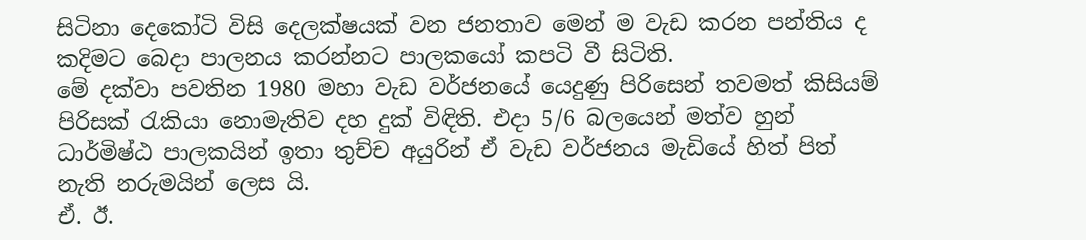සිටිනා දෙකෝටි විසි දෙලක්ෂයක් වන ජනතාව මෙන් ම වැඩ කරන පන්තිය ද කදිමට බෙදා පාලනය කරන්නට පාලකයෝ කපටි වී සිටිති.
මේ දක්වා පවතින 1980 මහා වැඩ වර්ජනයේ යෙදුණු පිරිසෙන් තවමත් කිසියම් පිරිසක් රැකියා නොමැතිව දහ දුක් විඳිති. එදා 5/6 බලයෙන් මත්ව හුන් ධාර්මිෂ්ඨ පාලකයින් ඉතා තුච්ච අයුරින් ඒ වැඩ වර්ජනය මැඩියේ හිත් පිත් නැති නරුමයින් ලෙස යි.
ඒ. ඊ.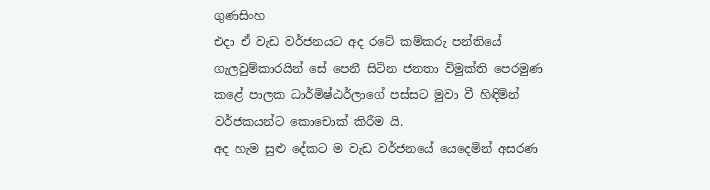ගුණසිංහ
එදා ඒ වැඩ වර්ජනයට අද රටේ කම්කරු පන්තියේ ගැලවුම්කාරයින් සේ පෙනී සිටින ජනතා විමුක්ති පෙරමුණ කළේ පාලක ධාර්මිෂ්ඨර්ලාගේ පස්සට මුවා වී හිඳිමින් වර්ජකයන්ට කොචොක් කිරීම යි.
අද හැම සුළු දේකට ම වැඩ වර්ජනයේ යෙදෙමින් අසරණ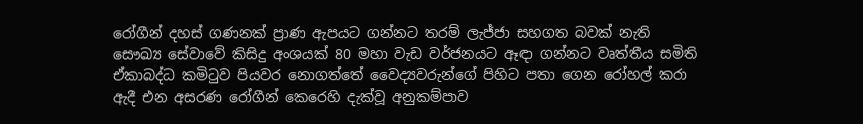රෝගීන් දහස් ගණනක් ප්‍රාණ ඇපයට ගන්නට තරම් ලැජ්ජා සහගත බවක් නැති සෞඛ්‍ය සේවාවේ කිසිදු අංශයක් 80 මහා වැඩ වර්ජනයට ඈඳා ගන්නට වෘත්තීය සමිති ඒකාබද්ධ කමිටුව පියවර නොගත්තේ වෛද්‍යවරුන්ගේ පිහිට පතා ගෙන රෝහල් කරා  ඇදී එන අසරණ රෝගීන් කෙරෙහි දැක්වූ අනුකම්පාව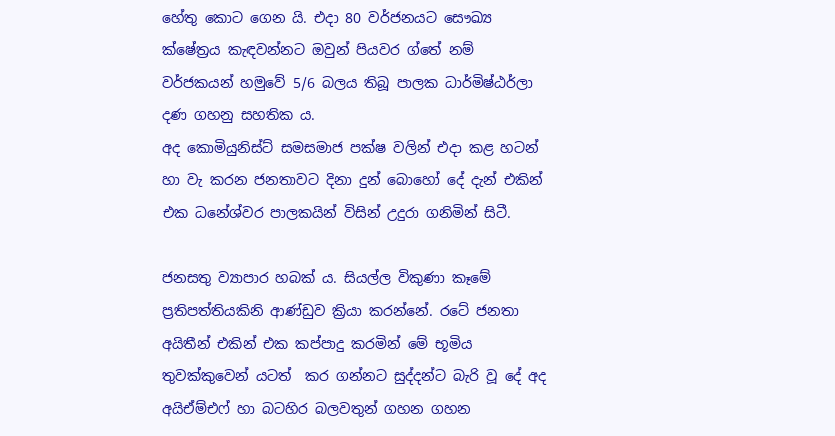හේතු කොට ගෙන යි. එදා 80 වර්ජනයට සෞඛ්‍ය ක්ෂේත්‍රය කැඳවන්නට ඔවුන් පියවර ග්තේ නම් වර්ජකයන් හමුවේ 5/6 බලය තිබූ පාලක ධාර්මිෂ්ඨර්ලා දණ ගහනු සහතික ය.
අද කොමියුනිස්ට් සමසමාජ පක්ෂ වලින් එදා කළ හටන් හා වැ කරන ජනතාවට දිනා දුන් බොහෝ දේ දැන් එකින් එක ධනේශ්වර පාලකයින් විසින් උදුරා ගනිමින් සිටී.

ජනසතු ව්‍යාපාර හබක් ය. සියල්ල විකුණා කෑමේ ප්‍රතිපත්තියකිනි ආණ්ඩුව ක්‍රියා කරන්නේ. රටේ ජනතා අයිතීන් එකින් එක කප්පාදු කරමින් මේ භූමිය තුවක්කුවෙන් යටත්  කර ගන්නට සුද්දන්ට බැරි වූ දේ අද අයිඒම්එෆ් හා බටහිර බලවතුන් ගහන ගහන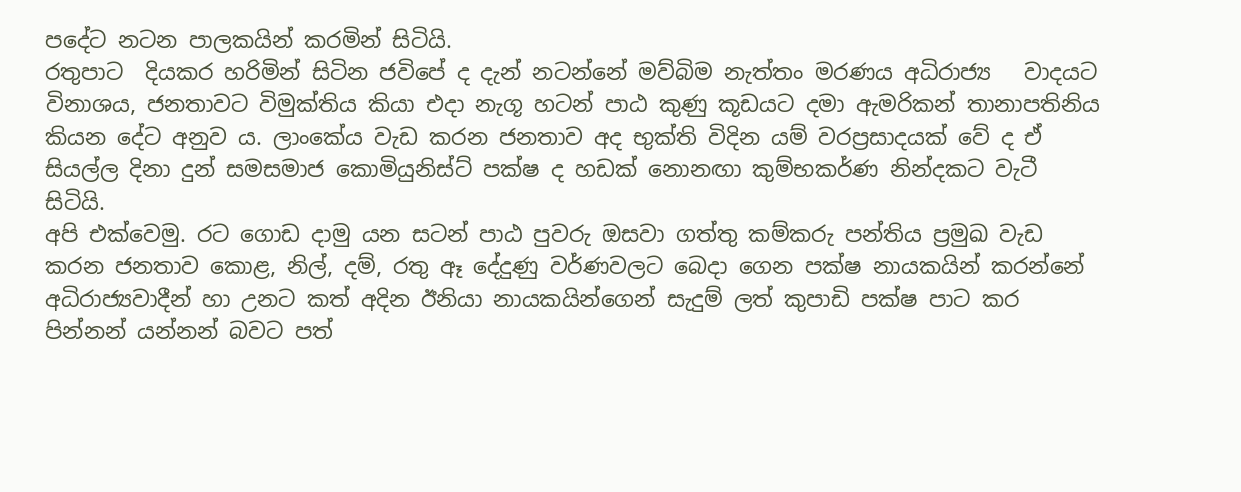පදේට නටන පාලකයින් කරමින් සිටියි.
රතුපාට  දියකර හරිමින් සිටින ජවිපේ ද දැන් නටන්නේ මව්බිම නැත්තං මරණය අධිරාජ්‍ය   වාදයට විනාශය, ජනතාවට විමුක්තිය කියා එදා නැගූ හටන් පාඨ කුණු කූඩයට දමා ඇමරිකන් තානාපතිනිය කියන දේට අනුව ය. ලාංකේය වැඩ කරන ජනතාව අද භුක්ති විදින යම් වරප්‍රසාදයක් වේ ද ඒ සියල්ල දිනා දුන් සමසමාජ කොමියුනිස්ට් පක්ෂ ද හඩක් නොනඟා කුම්භකර්ණ නින්දකට වැටී සිටියි.
අපි එක්වෙමු. රට ගොඩ දාමු යන සටන් පාඨ පුවරු ඔසවා ගත්තු කම්කරු පන්තිය ප්‍රමුඛ වැඩ කරන ජනතාව කොළ, නිල්, දම්, රතු ඈ දේදුණු වර්ණවලට බෙදා ගෙන පක්ෂ නායකයින් කරන්නේ අධිරාජ්‍යවාදීන් හා උනට කත් අදින ඊනියා නායකයින්ගෙන් සැදුම් ලත් කුපාඩි පක්ෂ පාට කර පින්නන් යන්නන් බවට පත්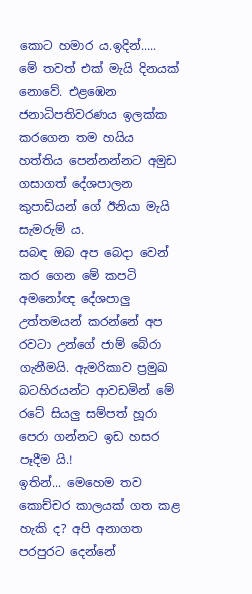කොට හමාර ය.ඉදින්.....
මේ තවත් එක් මැයි දිනයක් නොවේ. එළඹෙන ජනාධිපතිවරණය ඉලක්ක කරගෙන තම හයිය හත්තිය පෙන්නන්නට අමුඩ ගසාගත් දේශපාලන කුපාඩියන් ගේ ඊනියා මැයි සැමරුම් ය.
සබඳ ඔබ අප බෙදා වෙන් කර ගෙන මේ කපටි අමනෝඥ දේශපාලු උත්තමයන් කරන්නේ අප රවටා උන්ගේ ජාම් බේරා ගැනීමයි. ඇමරිකාව ප්‍රමුඛ බටහිරයන්ට ආවඩමින් මේ රටේ සියලු සම්පත් හූරා පෙරා ගන්නට ඉඩ හසර පෑදීම යි.!
ඉතින්... මෙහෙම තව කොච්චර කාලයක් ගත කළ හැකි ද? අපි අනාගත පරපුරට දෙන්නේ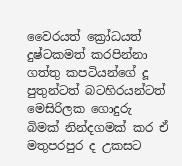වෛරයත් ක්‍රෝධයත් දුෂ්ටකමත් කරපින්නා ගත්තු කපටියන්ගේ දූ පුතුන්ටත් බටහිරයන්ටත් මෙසිරිලක ගොදුරු බිමක් නින්දගමක් කර ඒ මතුපරපුර ද උකසට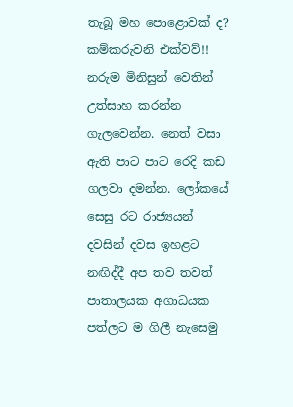තැබූ මහ පොළොවක් ද?
කම්කරුවනි එක්වව්!!
නරුම මිනිසුන් වෙතින් උත්සාහ කරන්න ගැලවෙන්න. නෙත් වසා ඇති පාට පාට රෙදි කඩ ගලවා දමන්න. ලෝකයේ සෙසු රට රාජ්‍යයන් දවසින් දවස ඉහළට නඟිද්දී අප තව තවත් පාතාලයක අගාධයක පත්ලට ම ගිලී නැසෙමු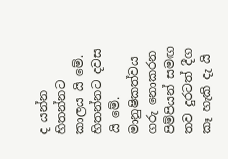ද යන්න හිතන්නට කාලය යි මේ. හිතන්නට දවස යි මේ. මානුෂිකත්වය ගරු නොකරන පිම්පියන් සමඟ තව දුරටත් දීග කෑ හැකි දැ යි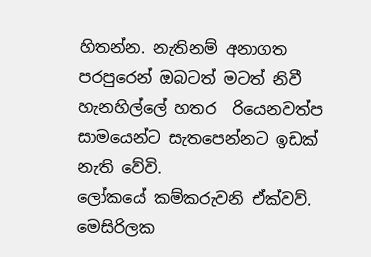හිතන්න. නැතිනම් අනාගත පරපුරෙන් ඔබටත් මටත් නිවී හැනහිල්ලේ හතර  රියෙනවත්ප සාමයෙන්ට සැතපෙන්නට ඉඩක් නැති වේවි.
ලෝකයේ කම්කරුවනි ඒක්වව්.  මෙසිරිලක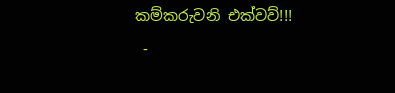කම්කරුවනි එක්වව්!!!
 -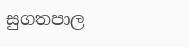සුගතපාල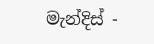මැන්දිස් -